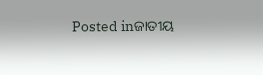Posted inଜାତୀୟ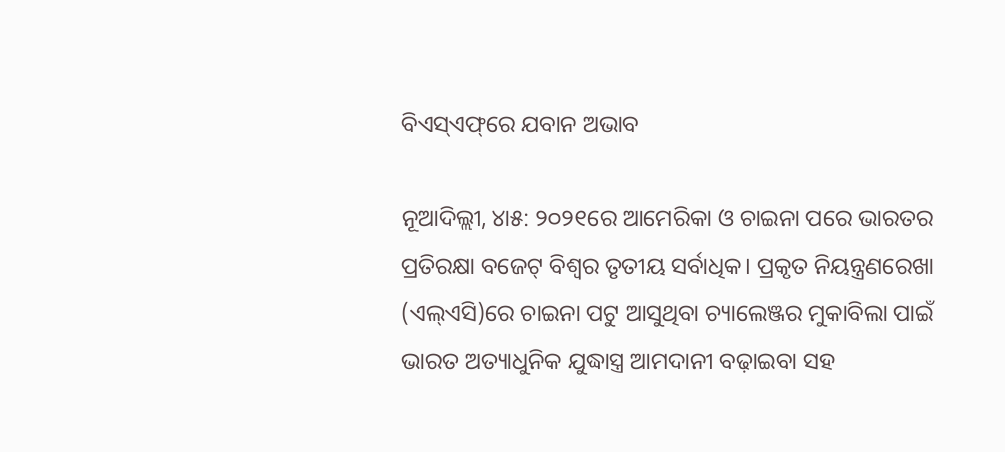ବିଏସ୍‌ଏଫ୍‌ରେ ଯବାନ ଅଭାବ

ନୂଆଦିଲ୍ଲୀ, ୪ା୫: ୨୦୨୧ରେ ଆମେରିକା ଓ ଚାଇନା ପରେ ଭାରତର ପ୍ରତିରକ୍ଷା ବଜେଟ୍‌ ବିଶ୍ୱର ତୃତୀୟ ସର୍ବାଧିକ। ପ୍ରକୃତ ନିୟନ୍ତ୍ରଣରେଖା (ଏଲ୍‌ଏସି)ରେ ଚାଇନା ପଟୁ ଆସୁଥିବା ଚ୍ୟାଲେଞ୍ଜର ମୁକାବିଲା ପାଇଁ ଭାରତ ଅତ୍ୟାଧୁନିକ ଯୁଦ୍ଧାସ୍ତ୍ର ଆମଦାନୀ ବଢ଼ାଇବା ସହ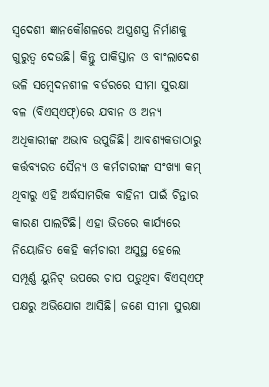ସ୍ବଦେଶୀ ଜ୍ଞାନକୌଶଳରେ ଅସ୍ତ୍ରଶସ୍ତ୍ର ନିର୍ମାଣକୁ ଗୁରୁତ୍ୱ ଦେଉଛି। କିନ୍ତୁ ପାକିସ୍ତାନ ଓ ବାଂଲାଦେଶ ଭଳି ସମ୍ବେଦନଶୀଳ ବର୍ଡରରେ ସୀମା ସୁରକ୍ଷା ବଳ (ବିଏସ୍‌ଏଫ୍‌)ରେ ଯବାନ ଓ ଅନ୍ୟ ଅଧିକାରୀଙ୍କ ଅଭାବ ଉପୁଜିଛି। ଆବଶ୍ୟକତାଠାରୁ କର୍ତ୍ତବ୍ୟରତ ସୈନ୍ୟ ଓ କର୍ମଚାରୀଙ୍କ ସଂଖ୍ୟା କମ୍‌ ଥିବାରୁ ଏହି ଅର୍ଦ୍ଧସାମରିକ ବାହିନୀ ପାଇଁ ଚିନ୍ତାର କାରଣ ପାଲଟିଛି। ଏହା ଭିତରେ କାର୍ଯ୍ୟରେ ନିୟୋଜିତ କେହି କର୍ମଚାରୀ ଅସୁସ୍ଥ ହେଲେ ସମ୍ପୂର୍ଣ୍ଣ ୟୁନିଟ୍‌ ଉପରେ ଚାପ ପଡ଼ୁଥିବା ବିଏସ୍‌ଏଫ୍‌ ପକ୍ଷରୁ ଅଭିଯୋଗ ଆସିଛି। ଜଣେ ସୀମା ସୁରକ୍ଷା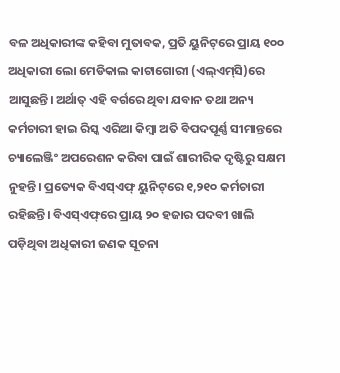ବଳ ଅଧିକାରୀଙ୍କ କହିବା ମୁତାବକ, ପ୍ରତି ୟୁନିଟ୍‌ରେ ପ୍ରାୟ ୧୦୦ ଅଧିକାରୀ ଲୋ ମେଡିକାଲ କାଟାଗୋରୀ (ଏଲ୍‌ଏମ୍‌ସି)ରେ ଆସୁଛନ୍ତି। ଅର୍ଥାତ୍‌ ଏହି ବର୍ଗରେ ଥିବା ଯବାନ ତଥା ଅନ୍ୟ କର୍ମଚାରୀ ହାଇ ରିସ୍କ ଏରିଆ କିମ୍ବା ଅତି ବିପଦପୂର୍ଣ୍ଣ ସୀମାନ୍ତରେ ଚ୍ୟାଲେଞ୍ଜିଂ ଅପରେଶନ କରିବା ପାଇଁ ଶାରୀରିକ ଦୃଷ୍ଟିରୁ ସକ୍ଷମ ନୁହନ୍ତି। ପ୍ରତ୍ୟେକ ବିଏସ୍‌ଏଫ୍‌ ୟୁନିଟ୍‌ରେ ୧,୨୧୦ କର୍ମଚାରୀ ରହିଛନ୍ତି। ବିଏସ୍‌ଏଫ୍‌ରେ ପ୍ରାୟ ୨୦ ହଜାର ପଦବୀ ଖାଲି ପଡ଼ିଥିବା ଅଧିକାରୀ ଜଣକ ସୂଚନା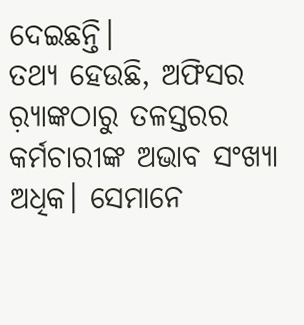ଦେଇଛନ୍ତି।
ତଥ୍ୟ ହେଉଛି, ଅଫିସର ର଼୍ୟାଙ୍କଠାରୁ ତଳସ୍ତରର କର୍ମଚାରୀଙ୍କ ଅଭାବ ସଂଖ୍ୟା ଅଧିକ। ସେମାନେ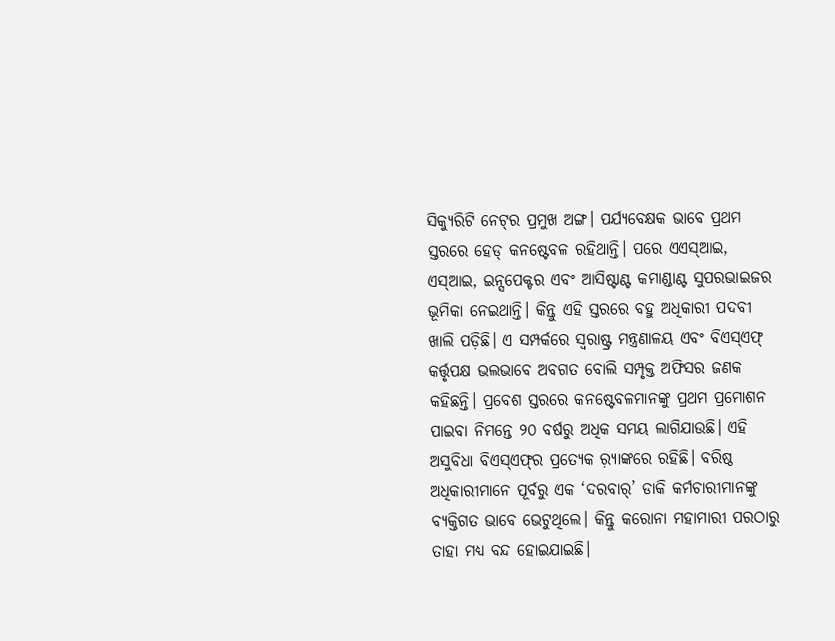ସିକ୍ୟୁରିଟି ନେଟ୍‌ର ପ୍ରମୁଖ ଅଙ୍ଗ। ପର୍ଯ୍ୟବେକ୍ଷକ ଭାବେ ପ୍ରଥମ ସ୍ତରରେ ହେଡ୍‌ କନଷ୍ଟେବଳ ରହିଥାନ୍ତି। ପରେ ଏଏସ୍‌ଆଇ, ଏସ୍‌ଆଇ, ଇନ୍ସପେକ୍ଟର ଏବଂ ଆସିଷ୍ଟାଣ୍ଟ କମାଣ୍ଡାଣ୍ଟ ସୁପରଭାଇଜର ଭୂମିକା ନେଇଥାନ୍ତି। କିନ୍ତୁ ଏହି ସ୍ତରରେ ବହୁ ଅଧିକାରୀ ପଦବୀ ଖାଲି ପଡ଼ିଛି। ଏ ସମ୍ପର୍କରେ ସ୍ବରାଷ୍ଟ୍ର ମନ୍ତ୍ରଣାଳୟ ଏବଂ ବିଏସ୍‌ଏଫ୍‌ କର୍ତ୍ତୃପକ୍ଷ ଭଲଭାବେ ଅବଗତ ବୋଲି ସମ୍ପୃକ୍ତ ଅଫିସର ଜଣକ କହିଛନ୍ତି। ପ୍ରବେଶ ସ୍ତରରେ କନଷ୍ଟେବଳମାନଙ୍କୁ ପ୍ରଥମ ପ୍ରମୋଶନ ପାଇବା ନିମନ୍ତେ ୨୦ ବର୍ଷରୁ ଅଧିକ ସମୟ ଲାଗିଯାଉଛି। ଏହି ଅସୁବିଧା ବିଏସ୍‌ଏଫ୍‌ର ପ୍ରତ୍ୟେକ ର଼୍ୟାଙ୍କରେ ରହିଛି। ବରିଷ୍ଠ ଅଧିକାରୀମାନେ ପୂର୍ବରୁ ଏକ ‘ଦରବାର୍‌’ ଡାକି କର୍ମଚାରୀମାନଙ୍କୁ ବ୍ୟକ୍ତିଗତ ଭାବେ ଭେଟୁଥିଲେ। କିନ୍ତୁ କରୋନା ମହାମାରୀ ପରଠାରୁ ତାହା ମଧ୍ୟ ବନ୍ଦ ହୋଇଯାଇଛି।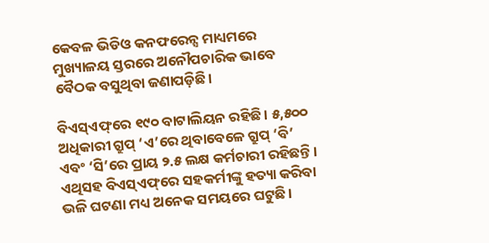କେବଳ ଭିଡିଓ କନଫରେନ୍ସ ମାଧ୍ୟମରେ ମୁଖ୍ୟାଳୟ ସ୍ତରରେ ଅନୌପଚାରିକ ଭାବେ ବୈଠକ ବସୁଥିବା ଜଣାପଡ଼ିଛି।

ବିଏସ୍‌ଏଫ୍‌ରେ ୧୯୦ ବାଟାଲିୟନ ରହିଛି। ୫,୫୦୦ ଅଧିକାରୀ ଗ୍ରୁପ୍‌ ‘ଏ’ରେ ଥିବାବେଳେ ଗ୍ରୁପ୍‌ ‘ବି’ ଏବଂ ‘ସି’ରେ ପ୍ରାୟ ୨.୫ ଲକ୍ଷ କର୍ମଚାରୀ ରହିଛନ୍ତି। ଏଥିସହ ବିଏସ୍‌ଏଫ୍‌ରେ ସହକର୍ମୀଙ୍କୁ ହତ୍ୟା କରିବା ଭଳି ଘଟଣା ମଧ୍ୟ ଅନେକ ସମୟରେ ଘଟୁଛି।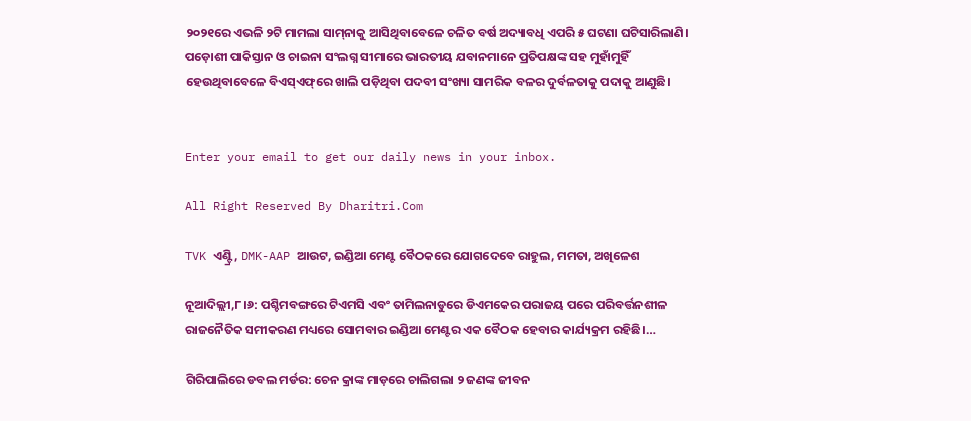୨୦୨୧ରେ ଏଭଳି ୨ଟି ମାମଲା ସାମ୍‌ନାକୁ ଆସିଥିବାବେଳେ ଚଳିତ ବର୍ଷ ଅଦ୍ୟାବଧି ଏପରି ୫ ଘଟଣା ଘଟିସାରିଲାଣି। ପଡ଼ୋଶୀ ପାକିସ୍ତାନ ଓ ଚାଇନା ସଂଲଗ୍ନ ସୀମାରେ ଭାରତୀୟ ଯବାନମାନେ ପ୍ରତିପକ୍ଷଙ୍କ ସହ ମୁହାଁମୁହିଁ ହେଉଥିବାବେଳେ ବିଏସ୍‌ଏଫ୍‌ରେ ଖାଲି ପଡ଼ିଥିବା ପଦବୀ ସଂଖ୍ୟା ସାମରିକ ବଳର ଦୁର୍ବଳତାକୁ ପଦାକୁ ଆଣୁଛି।


Enter your email to get our daily news in your inbox.

All Right Reserved By Dharitri.Com

TVK ଏଣ୍ଟ୍ରି, DMK-AAP ଆଉଟ, ଇଣ୍ଡିଆ ମେଣ୍ଟ ବୈଠକରେ ଯୋଗଦେବେ ରାହୁଲ, ମମତା, ଅଖିଳେଶ

ନୂଆଦିଲ୍ଲୀ,୮।୬: ପଶ୍ଚିମବଙ୍ଗରେ ଟିଏମସି ଏବଂ ତାମିଲନାଡୁରେ ଡିଏମକେର ପରାଜୟ ପରେ ପରିବର୍ତ୍ତନଶୀଳ ରାଜନୈତିକ ସମୀକରଣ ମଧ୍ୟରେ ସୋମବାର ଇଣ୍ଡିଆ ମେଣ୍ଟର ଏକ ବୈଠକ ହେବାର କାର୍ଯ୍ୟକ୍ରମ ରହିଛି।…

ଗିରିପାଲିରେ ଡବଲ ମର୍ଡର: ଚେନ କ୍ରାଙ୍କ ମାଡ଼ରେ ଚାଲିଗଲା ୨ ଜଣଙ୍କ ଜୀବନ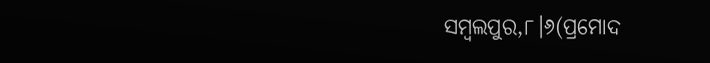ସମ୍ବଲପୁର,୮।୬(ପ୍ରମୋଦ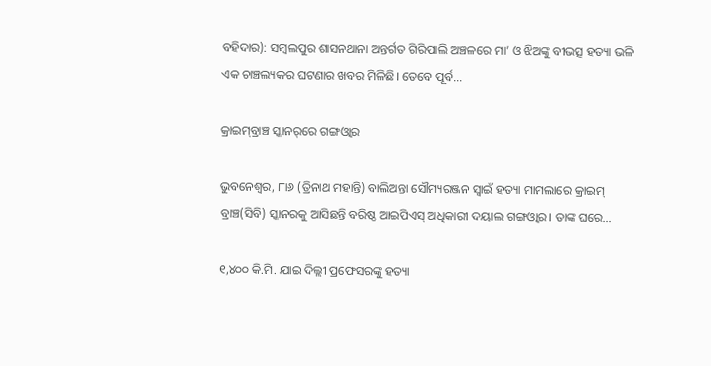ବହିଦାର): ସମ୍ବଲପୁର ଶାସନଥାନା ଅନ୍ତର୍ଗତ ଗିରିପାଲି ଅଞ୍ଚଳରେ ମା’ ଓ ଝିଅଙ୍କୁ ବୀଭତ୍ସ ହତ୍ୟା ଭଳି ଏକ ଚାଞ୍ଚଲ୍ୟକର ଘଟଣାର ଖବର ମିଳିଛି। ତେବେ ପୂର୍ବ…

କ୍ରାଇମ୍‌ବ୍ରାଞ୍ଚ ସ୍କାନର୍‌ରେ ଗଙ୍ଗଓ୍ବାର

ଭୁବନେଶ୍ୱର, ୮ା୬ (ତ୍ରିନାଥ ମହାନ୍ତି) ବାଲିଅନ୍ତା ସୌମ୍ୟରଞ୍ଜନ ସ୍ବାଇଁ ହତ୍ୟା ମାମଲାରେ କ୍ରାଇମ୍‌ ବ୍ରାଞ୍ଚ(ସିବି) ସ୍କାନରକୁ ଆସିଛନ୍ତି ବରିଷ୍ଠ ଆଇପିଏସ୍‌ ଅଧିକାରୀ ଦୟାଲ ଗଙ୍ଗଓ୍ବାର। ତାଙ୍କ ଘରେ…

୧,୪୦୦ କି.ମି. ଯାଇ ଦିଲ୍ଲୀ ପ୍ରଫେସରଙ୍କୁ ହତ୍ୟା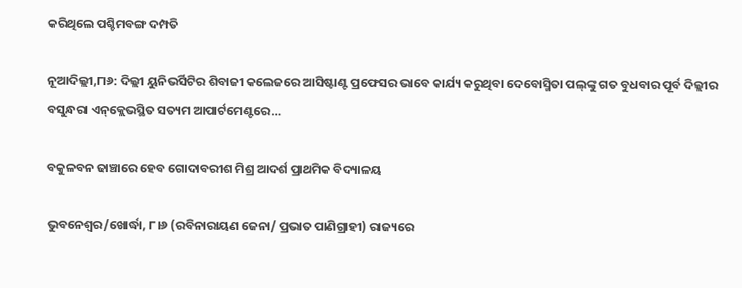କରିଥିଲେ ପଶ୍ଚିମବଙ୍ଗ ଦମ୍ପତି

ନୂଆଦିଲ୍ଲୀ,୮ା୬: ଦିଲ୍ଲୀ ୟୁନିଭର୍ସିଟିର ଶିବାଜୀ କଲେଜରେ ଆସିଷ୍ଟାଣ୍ଟ ପ୍ରଫେସର ଭାବେ କାର୍ଯ୍ୟ କରୁଥିବା ଦେବୋସ୍ମିତା ପଲ୍‌ଙ୍କୁ ଗତ ବୁଧବାର ପୂର୍ବ ଦିଲ୍ଲୀର ବସୁନ୍ଧରା ଏନ୍‌କ୍ଲେଭସ୍ଥିତ ସତ୍ୟମ ଆପାର୍ଟମେଣ୍ଟରେ…

ବକୁଳବନ ଢାଞ୍ଚାରେ ହେବ ଗୋଦାବରୀଶ ମିଶ୍ର ଆଦର୍ଶ ପ୍ରାଥମିକ ବିଦ୍ୟାଳୟ

ଭୁବନେଶ୍ୱର/ଖୋର୍ଦ୍ଧା, ୮।୬ (ରବିନାରାୟଣ ଜେନା/ ପ୍ରଭାତ ପାଣିଗ୍ରାହୀ) ରାଜ୍ୟରେ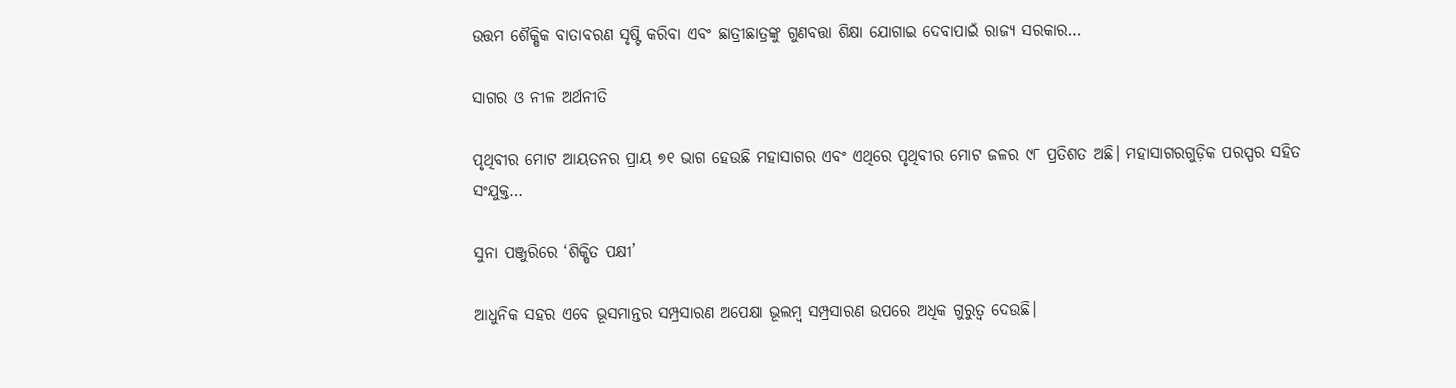ଉତ୍ତମ ଶୈକ୍ଷିକ ବାତାବରଣ ସୃଷ୍ଟି କରିବା ଏବଂ ଛାତ୍ରୀଛାତ୍ରଙ୍କୁ ଗୁଣବତ୍ତା ଶିକ୍ଷା ଯୋଗାଇ ଦେବାପାଇଁ ରାଜ୍ୟ ସରକାର…

ସାଗର ଓ ନୀଳ ଅର୍ଥନୀତି

ପୃଥିବୀର ମୋଟ ଆୟତନର ପ୍ରାୟ ୭୧ ଭାଗ ହେଉଛି ମହାସାଗର ଏବଂ ଏଥିରେ ପୃଥିବୀର ମୋଟ ଜଳର ୯୮ ପ୍ରତିଶତ ଅଛି। ମହାସାଗରଗୁଡ଼ିକ ପରସ୍ପର ସହିତ ସଂଯୁକ୍ତ…

ସୁନା ପଞ୍ଜୁରିରେ ‘ଶିକ୍ଷିତ ପକ୍ଷୀ’

ଆଧୁନିକ ସହର ଏବେ ଭୂସମାନ୍ତର ସମ୍ପ୍ରସାରଣ ଅପେକ୍ଷା ଭୂଲମ୍ବ ସମ୍ପ୍ରସାରଣ ଉପରେ ଅଧିକ ଗୁରୁତ୍ୱ ଦେଉଛି।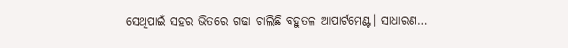ସେଥିପାଇଁ ସହର ଭିତରେ ଗଢା ଚାଲିଛି ବହୁତଳ ଆପାର୍ଟମେଣ୍ଟ। ସାଧାରଣ…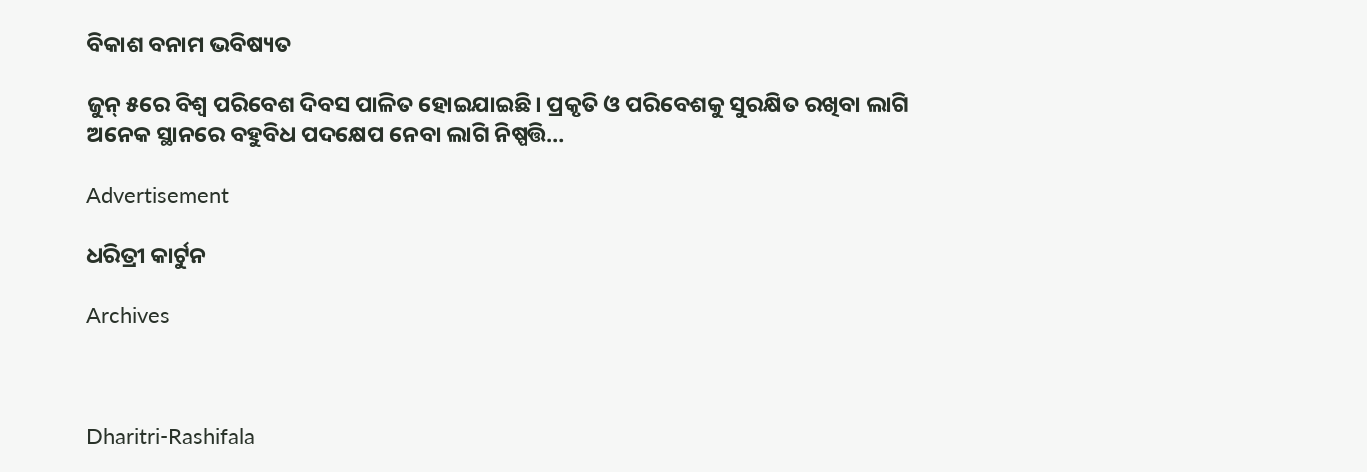ବିକାଶ ବନାମ ଭବିଷ୍ୟତ

ଜୁନ୍‌ ୫ରେ ବିଶ୍ୱ ପରିବେଶ ଦିବସ ପାଳିତ ହୋଇଯାଇଛି। ପ୍ରକୃତି ଓ ପରିବେଶକୁ ସୁରକ୍ଷିତ ରଖିବା ଲାଗି ଅନେକ ସ୍ଥାନରେ ବହୁବିଧ ପଦକ୍ଷେପ ନେବା ଲାଗି ନିଷ୍ପତ୍ତି…

Advertisement

ଧରିତ୍ରୀ କାର୍ଟୁନ

Archives



Dharitri-Rashifala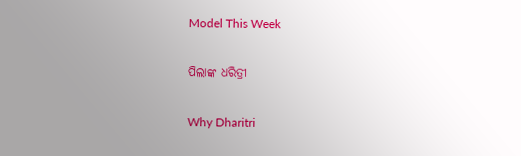Model This Week

ପିଲାଙ୍କ ଧରିତ୍ରୀ

Why Dharitri